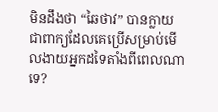មិនដឹងថា “ឆៃថាវ” បានក្លាយជាពាក្យដែលគេប្រើសម្រាប់មើលងាយអ្នកដទៃតាំងពីពេលណាទេ?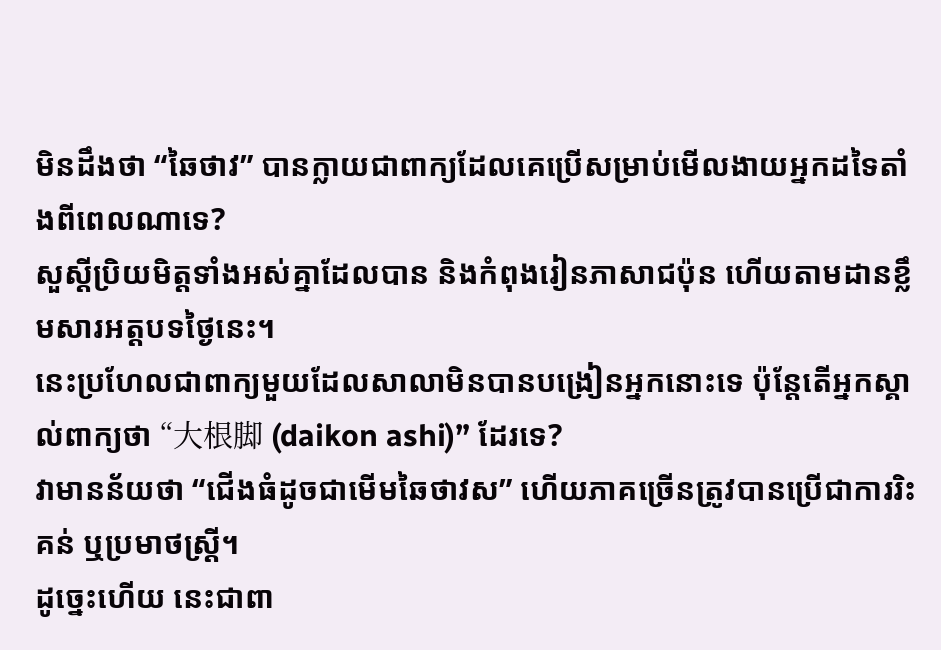មិនដឹងថា “ឆៃថាវ” បានក្លាយជាពាក្យដែលគេប្រើសម្រាប់មើលងាយអ្នកដទៃតាំងពីពេលណាទេ?
សួស្តីប្រិយមិត្តទាំងអស់គ្នាដែលបាន និងកំពុងរៀនភាសាជប៉ុន ហើយតាមដានខ្លឹមសារអត្តបទថ្ងៃនេះ។
នេះប្រហែលជាពាក្យមួយដែលសាលាមិនបានបង្រៀនអ្នកនោះទេ ប៉ុន្តែតើអ្នកស្គាល់ពាក្យថា “大根脚 (daikon ashi)” ដែរទេ?
វាមានន័យថា “ជើងធំដូចជាមើមឆៃថាវស” ហើយភាគច្រើនត្រូវបានប្រើជាការរិះគន់ ឬប្រមាថស្រ្តី។
ដូច្នេះហើយ នេះជាពា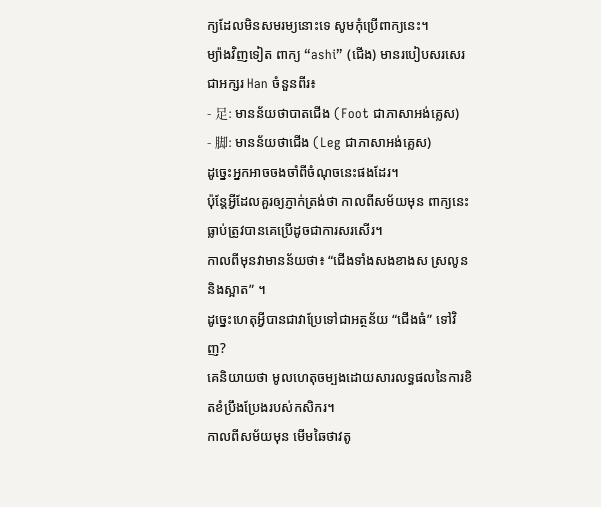ក្យដែលមិនសមរម្យនោះទេ សូមកុំប្រើពាក្យនេះ។
ម្យ៉ាងវិញទៀត ពាក្យ “ashi” (ជើង) មានរបៀបសរសេរជាអក្សរ Han ចំនួនពីរ៖
- 足: មានន័យថាបាតជើង (Foot ជាភាសាអង់គ្លេស)
- 脚: មានន័យថាជើង (Leg ជាភាសាអង់គ្លេស)
ដូច្នេះអ្នកអាចចងចាំពីចំណុចនេះផងដែរ។
ប៉ុន្តែអ្វីដែលគួរឲ្យភ្ញាក់ត្រង់ថា កាលពីសម័យមុន ពាក្យនេះធ្លាប់ត្រូវបានគេប្រើដូចជាការសរសើរ។
កាលពីមុនវាមានន័យថា៖ “ជើងទាំងសងខាងស ស្រលូន និងស្អាត” ។
ដូច្នេះហេតុអ្វីបានជាវាប្រែទៅជាអត្ថន័យ “ជើងធំ” ទៅវិញ?
គេនិយាយថា មូលហេតុចម្បងដោយសារលទ្ធផលនៃការខិតខំប្រឹងប្រែងរបស់កសិករ។
កាលពីសម័យមុន មើមឆៃថាវតូ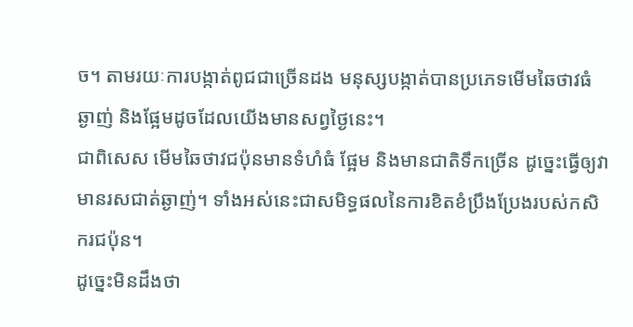ច។ តាមរយៈការបង្កាត់ពូជជាច្រើនដង មនុស្សបង្កាត់បានប្រភេទមើមឆៃថាវធំ ឆ្ងាញ់ និងផ្អែមដូចដែលយើងមានសព្វថ្ងៃនេះ។
ជាពិសេស មើមឆៃថាវជប៉ុនមានទំហំធំ ផ្អែម និងមានជាតិទឹកច្រើន ដូច្នេះធ្វើឲ្យវាមានរសជាត់ឆ្ងាញ់។ ទាំងអស់នេះជាសមិទ្ធផលនៃការខិតខំប្រឹងប្រែងរបស់កសិករជប៉ុន។
ដូច្នេះមិនដឹងថា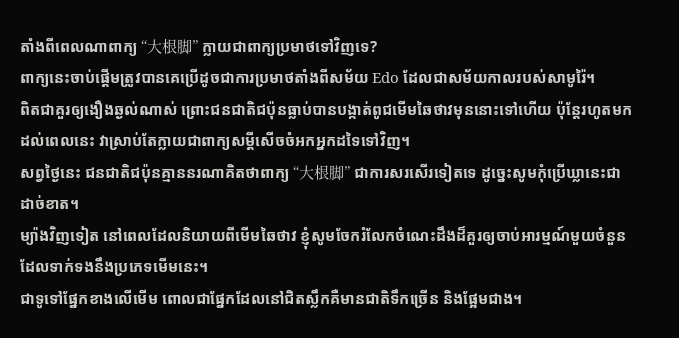តាំងពីពេលណាពាក្យ “大根脚” ក្លាយជាពាក្យប្រមាថទៅវិញទេ?
ពាក្យនេះចាប់ផ្តើមត្រូវបានគេប្រើដូចជាការប្រមាថតាំងពីសម័យ Edo ដែលជាសម័យកាលរបស់សាមូរ៉ៃ។
ពិតជាគួរឲ្យងឿងឆ្ងល់ណាស់ ព្រោះជនជាតិជប៉ុនធ្លាប់បានបង្កាត់ពូជមើមឆៃថាវមុននោះទៅហើយ ប៉ុន្តែរហូតមកដល់ពេលនេះ វាស្រាប់តែក្លាយជាពាក្យសម្ដីសើចចំអកអ្នកដទៃទៅវិញ។
សព្វថ្ងៃនេះ ជនជាតិជប៉ុនគ្មាននរណាគិតថាពាក្យ “大根脚” ជាការសរសើរទៀតទេ ដូច្នេះសូមកុំប្រើឃ្លានេះជាដាច់ខាត។
ម្យ៉ាងវិញទៀត នៅពេលដែលនិយាយពីមើមឆៃថាវ ខ្ញុំសូមចែករំលែកចំណេះដឹងដ៏គួរឲ្យចាប់អារម្មណ៍មួយចំនួនដែលទាក់ទងនឹងប្រភេទមើមនេះ។
ជាទូទៅផ្នែកខាងលើមើម ពោលជាផ្នែកដែលនៅជិតស្លឹកគឺមានជាតិទឹកច្រើន និងផ្អែមជាង។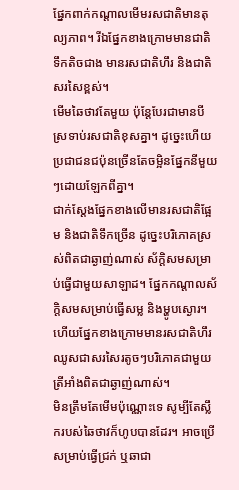ផ្នែកពាក់កណ្តាលមើមរសជាតិមានតុល្យភាព។ រីឯផ្នែកខាងក្រោមមានជាតិទឹកតិចជាង មានរសជាតិហឹរ និងជាតិសរសៃខ្ពស់។
មើមឆៃថាវតែមួយ ប៉ុន្តែបែរជាមានបីស្រទាប់រសជាតិខុសគ្នា។ ដូច្នេះហើយ ប្រជាជនជប៉ុនច្រើនតែចម្អិនផ្នែកនីមួយៗដោយឡែកពីគ្នា។
ជាក់ស្តែងផ្នែកខាងលើមានរសជាតិផ្អែម និងជាតិទឹកច្រើន ដូច្នេះបរិភោគស្រស់ពិតជាឆ្ងាញ់ណាស់ ស័ក្តិសមសម្រាប់ធ្វើជាមួយសាឡាដ។ ផ្នែកកណ្តាលស័ក្តិសមសម្រាប់ធ្វើសម្ល និងម្ហូបស្ងោរ។ ហើយផ្នែកខាងក្រោមមានរសជាតិហឹរ ឈូសជាសរសៃរតូចៗបរិភោគជាមួយត្រីអាំងពិតជាឆ្ងាញ់ណាស់។
មិនត្រឹមតែមើមប៉ុណ្ណោះទេ សូម្បីតែស្លឹករបស់ឆៃថាវក៏ហូបបានដែរ។ អាចប្រើសម្រាប់ធ្វើជ្រក់ ឬឆាជា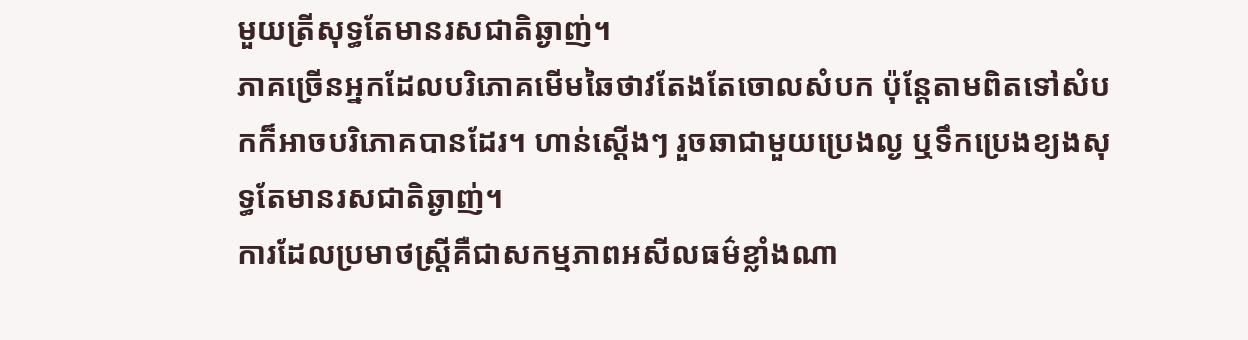មួយត្រីសុទ្ធតែមានរសជាតិឆ្ងាញ់។
ភាគច្រើនអ្នកដែលបរិភោគមើមឆៃថាវតែងតែចោលសំបក ប៉ុន្តែតាមពិតទៅសំបកក៏អាចបរិភោគបានដែរ។ ហាន់ស្តើងៗ រួចឆាជាមួយប្រេងល្ង ឬទឹកប្រេងខ្យងសុទ្ធតែមានរសជាតិឆ្ងាញ់។
ការដែលប្រមាថស្រ្តីគឺជាសកម្មភាពអសីលធម៌ខ្លាំងណា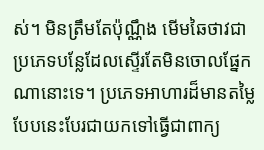ស់។ មិនត្រឹមតែប៉ុណ្ណឹង មើមឆៃថាវជាប្រភេទបន្លែដែលស្ទើរតែមិនចោលផ្នែកណានោះទេ។ ប្រភេទអាហារដ៏មានតម្លៃបែបនេះបែរជាយកទៅធ្វើជាពាក្យ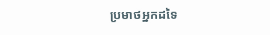ប្រមាថអ្នកដទៃ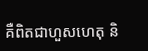គឺពិតជាហួសហេតុ និ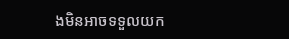ងមិនអាចទទួលយក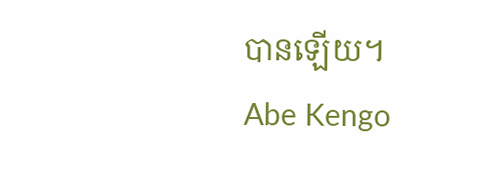បានឡើយ។
Abe Kengo